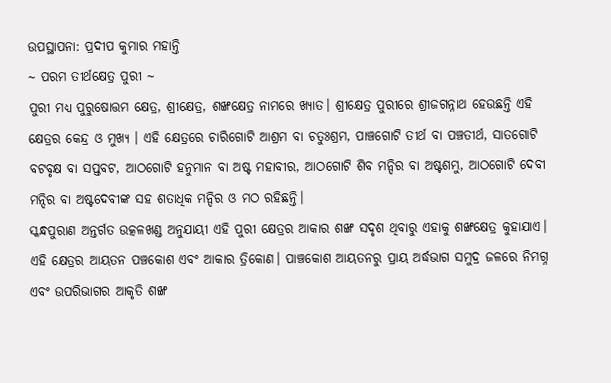ଉପସ୍ଥାପନା: ପ୍ରଦୀପ କୁମାର ମହାନ୍ତି
~ ପରମ ତୀର୍ଥକ୍ଷେତ୍ର ପୁରୀ ~
ପୁରୀ ମଧ୍ୟ ପୁରୁଷୋତ୍ତମ କ୍ଷେତ୍ର, ଶ୍ରୀକ୍ଷେତ୍ର, ଶଙ୍ଖକ୍ଷେତ୍ର ନାମରେ ଖ୍ୟାତ। ଶ୍ରୀକ୍ଷେତ୍ର ପୁରୀରେ ଶ୍ରୀଜଗନ୍ନାଥ ହେଉଛନ୍ତି ଏହି କ୍ଷେତ୍ରର କେନ୍ଦ୍ର ଓ ମୁଖ୍ୟ । ଏହି କ୍ଷେତ୍ରରେ ଚାରିଗୋଟି ଆଶ୍ରମ ବା ଚତୁଃଶ୍ରମ, ପାଞ୍ଚଗୋଟି ତୀର୍ଥ ବା ପଞ୍ଚତୀର୍ଥ, ସାତଗୋଟି ବଟବୃକ୍ଷ ବା ସପ୍ତବଟ, ଆଠଗୋଟି ହନୁମାନ ବା ଅଷ୍ଟ ମହାବୀର, ଆଠଗୋଟି ଶିବ ମନ୍ଦିର ବା ଅଷ୍ଟଶମ୍ଭୁ, ଆଠଗୋଟି ଦେବୀ ମନ୍ଦିର ବା ଅଷ୍ଟଦେବୀଙ୍କ ସହ ଶତାଧିକ ମନ୍ଦିର ଓ ମଠ ରହିଛନ୍ତି।
ସ୍କନ୍ଧପୁରାଣ ଅନ୍ତର୍ଗତ ଉତ୍କଳଖଣ୍ଡ ଅନୁଯାୟୀ ଏହି ପୁରୀ କ୍ଷେତ୍ରର ଆକାର ଶଙ୍ଖ ସଦୃଶ ଥିବାରୁ ଏହାକୁ ଶଙ୍ଖକ୍ଷେତ୍ର କୁହାଯାଏ। ଏହି କ୍ଷେତ୍ରର ଆୟତନ ପଞ୍ଚକୋଶ ଏବଂ ଆକାର ତ୍ରିକୋଣ। ପାଞ୍ଚକୋଶ ଆୟତନରୁ ପ୍ରାୟ ଅର୍ଦ୍ଧଭାଗ ସମୁଦ୍ର ଜଳରେ ନିମଗ୍ନ ଏବଂ ଉପରିଭାଗର ଆକୃତି ଶଙ୍ଖ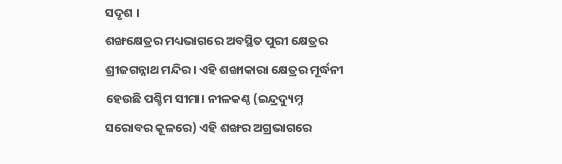ସଦୃଶ ।
ଶଙ୍ଖକ୍ଷେତ୍ରର ମଧ୍ୟଭାଗରେ ଅବସ୍ଥିତ ପୁରୀ କ୍ଷେତ୍ରର ଶ୍ରୀଜଗନ୍ନାଥ ମନ୍ଦିର। ଏହି ଶଙ୍ଖାକାରା କ୍ଷେତ୍ରର ମୂର୍ଦ୍ଧନୀ ହେଉଛି ପଶ୍ଚିମ ସୀମା। ନୀଳକଣ୍ଠ (ଇନ୍ଦ୍ରଦ୍ୟୁମ୍ନ ସରୋବର କୂଳରେ) ଏହି ଶଙ୍ଖର ଅଗ୍ରଭାଗରେ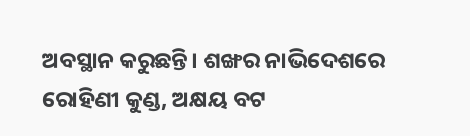ଅବସ୍ଥାନ କରୁଛନ୍ତି। ଶଙ୍ଖର ନାଭିଦେଶରେ ରୋହିଣୀ କୁଣ୍ଡ, ଅକ୍ଷୟ ବଟ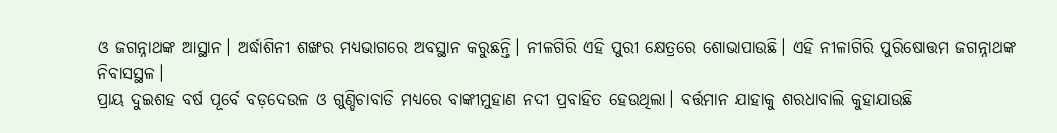ଓ ଜଗନ୍ନାଥଙ୍କ ଆସ୍ଥାନ। ଅର୍ଦ୍ଧାଶିନୀ ଶଙ୍ଖର ମଧ୍ୟଭାଗରେ ଅବସ୍ଥାନ କରୁଛନ୍ତି। ନୀଳଗିରି ଏହି ପୁରୀ କ୍ଷେତ୍ରରେ ଶୋଭାପାଉଛି। ଏହି ନୀଳାଗିରି ପୁରିଷୋତ୍ତମ ଜଗନ୍ନାଥଙ୍କ ନିବାସସ୍ଥଳ।
ପ୍ରାୟ ଦୁଇଶହ ବର୍ଷ ପୂର୍ବେ ବଡ଼ଦେଉଳ ଓ ଗୁଣ୍ଡିଚାବାଡି ମଧ୍ୟରେ ବାଙ୍କୀମୁହାଣ ନଦୀ ପ୍ରବାହିତ ହେଉଥିଲା। ବର୍ତ୍ତମାନ ଯାହାକୁ ଶରଧାବାଲି କୁହାଯାଉଛି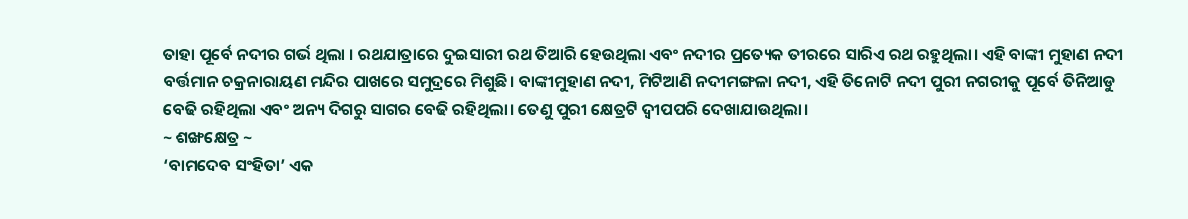ତାହା ପୂର୍ବେ ନଦୀର ଗର୍ଭ ଥିଲା । ରଥଯାତ୍ରାରେ ଦୁଇସାରୀ ରଥ ତିଆରି ହେଉଥିଲା ଏବଂ ନଦୀର ପ୍ରତ୍ୟେକ ତୀରରେ ସାରିଏ ରଥ ରହୁଥିଲା। ଏହି ବାଙ୍କୀ ମୁହାଣ ନଦୀ ବର୍ତ୍ତମାନ ଚକ୍ରନାରାୟଣ ମନ୍ଦିର ପାଖରେ ସମୁଦ୍ରରେ ମିଶୁଛି। ବାଙ୍କୀମୁହାଣ ନଦୀ, ମିଟିଆଣି ନଦୀମଙ୍ଗଳା ନଦୀ, ଏହି ତିନୋଟି ନଦୀ ପୁରୀ ନଗରୀକୁ ପୂର୍ବେ ତିନିଆଡୁ ବେଢି ରହିଥିଲା ଏବଂ ଅନ୍ୟ ଦିଗରୁ ସାଗର ବେଢି ରହିଥିଲା। ତେଣୁ ପୁରୀ କ୍ଷେତ୍ରଟି ଦ୍ୱୀପପରି ଦେଖାଯାଉଥିଲା।
~ ଶଙ୍ଖକ୍ଷେତ୍ର ~
‘ବାମଦେବ ସଂହିତା’ ଏକ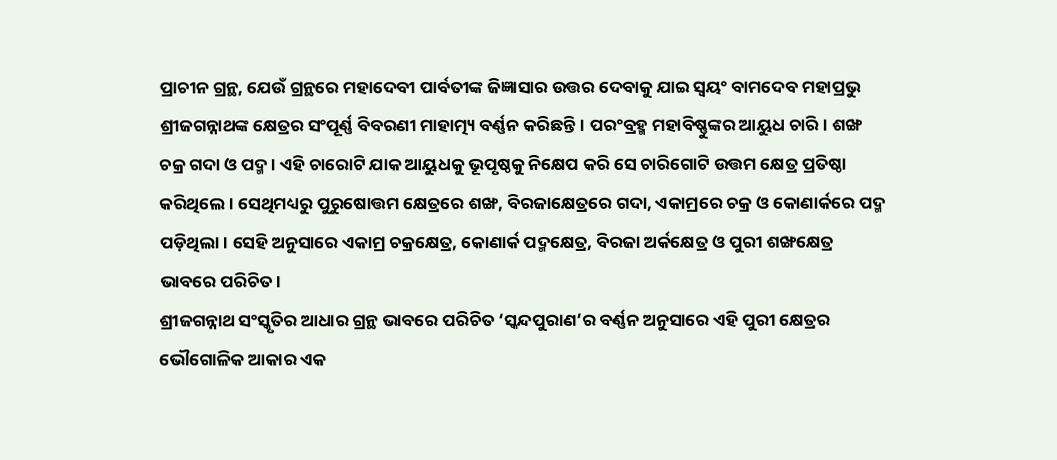ପ୍ରାଚୀନ ଗ୍ରନ୍ଥ, ଯେଉଁ ଗ୍ରନ୍ଥରେ ମହାଦେବୀ ପାର୍ବତୀଙ୍କ ଜିଜ୍ଞାସାର ଉତ୍ତର ଦେବାକୁ ଯାଇ ସ୍ବୟଂ ବାମଦେବ ମହାପ୍ରଭୁ ଶ୍ରୀଜଗନ୍ନାଥଙ୍କ କ୍ଷେତ୍ରର ସଂପୂର୍ଣ୍ଣ ବିବରଣୀ ମାହାତ୍ମ୍ୟ ବର୍ଣ୍ଣନ କରିଛନ୍ତି। ପରଂବ୍ରହ୍ମ ମହାବିଷ୍ଣୁଙ୍କର ଆୟୁଧ ଚାରି। ଶଙ୍ଖ ଚକ୍ର ଗଦା ଓ ପଦ୍ମ। ଏହି ଚାରୋଟି ଯାକ ଆୟୁଧକୁ ଭୂପୃଷ୍ଠକୁ ନିକ୍ଷେପ କରି ସେ ଚାରିଗୋଟି ଉତ୍ତମ କ୍ଷେତ୍ର ପ୍ରତିଷ୍ଠା କରିଥିଲେ। ସେଥିମଧ୍ୟରୁ ପୁରୁଷୋତ୍ତମ କ୍ଷେତ୍ରରେ ଶଙ୍ଖ, ବିରଜାକ୍ଷେତ୍ରରେ ଗଦା, ଏକାମ୍ରରେ ଚକ୍ର ଓ କୋଣାର୍କରେ ପଦ୍ମ ପଡ଼ିଥିଲା। ସେହି ଅନୁସାରେ ଏକାମ୍ର ଚକ୍ରକ୍ଷେତ୍ର, କୋଣାର୍କ ପଦ୍ମକ୍ଷେତ୍ର, ବିରଜା ଅର୍କକ୍ଷେତ୍ର ଓ ପୁରୀ ଶଙ୍ଖକ୍ଷେତ୍ର ଭାବରେ ପରିଚିତ।
ଶ୍ରୀଜଗନ୍ନାଥ ସଂସ୍କୃତିର ଆଧାର ଗ୍ରନ୍ଥ ଭାବରେ ପରିଚିତ ‘ସ୍କନ୍ଦପୁରାଣ’ର ବର୍ଣ୍ଣନ ଅନୁସାରେ ଏହି ପୁରୀ କ୍ଷେତ୍ରର ଭୌଗୋଳିକ ଆକାର ଏକ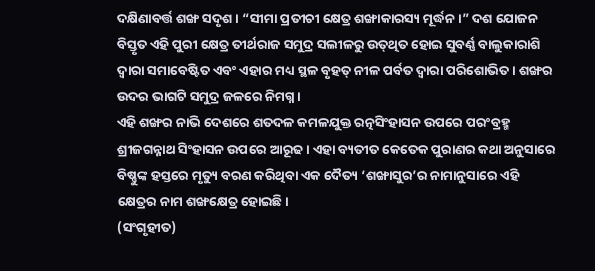ଦକ୍ଷିଣାବର୍ତ୍ତ ଶଙ୍ଖ ସଦୃଶ। “ସୀମା ପ୍ରତୀଚୀ କ୍ଷେତ୍ର ଶଙ୍ଖାକାରସ୍ୟ ମୂର୍ଦ୍ଧନ।” ଦଶ ଯୋଜନ ବିସ୍ତୃତ ଏହି ପୁରୀ କ୍ଷେତ୍ର ତୀର୍ଥରାଜ ସମୁଦ୍ର ସଲୀଳରୁ ଉତ୍‌ଥିତ ହୋଇ ସୁବର୍ଣ୍ଣ ବାଲୁକାରାଶି ଦ୍ବାରା ସମାବେଷ୍ଟିତ ଏବଂ ଏହାର ମଧ୍ୟ ସ୍ଥଳ ବୃହତ୍‌ ନୀଳ ପର୍ବତ ଦ୍ବାରା ପରିଶୋଭିତ। ଶଙ୍ଖର ଉଦର ଭାଗଟି ସମୁଦ୍ର ଜଳରେ ନିମଗ୍ନ।
ଏହି ଶଙ୍ଖର ନାଭି ଦେଶରେ ଶତଦଳ କମଳଯୁକ୍ତ ରତ୍ନସିଂହାସନ ଉପରେ ପରଂବ୍ରହ୍ମ ଶ୍ରୀଜଗନ୍ନାଥ ସିଂହାସନ ଉପରେ ଆରୂଢ। ଏହା ବ୍ୟତୀତ କେତେକ ପୁରାଣର କଥା ଅନୁସାରେ ବିଷ୍ଣୁଙ୍କ ହସ୍ତରେ ମୃତ୍ୟୁ ବରଣ କରିଥିବା ଏକ ଦୈତ୍ୟ ‘ଶଙ୍ଖାସୁର’ର ନାମାନୁସାରେ ଏହି କ୍ଷେତ୍ରର ନାମ ଶଙ୍ଖକ୍ଷେତ୍ର ହୋଇଛି।
(ସଂଗୃହୀତ)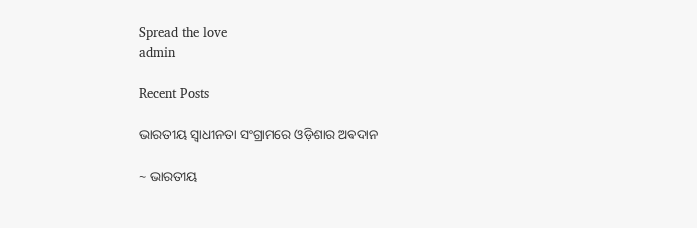Spread the love
admin

Recent Posts

ଭାରତୀୟ ସ୍ୱାଧୀନତା ସଂଗ୍ରାମରେ ଓଡ଼ିଶାର ଅଵଦାନ

~ ଭାରତୀୟ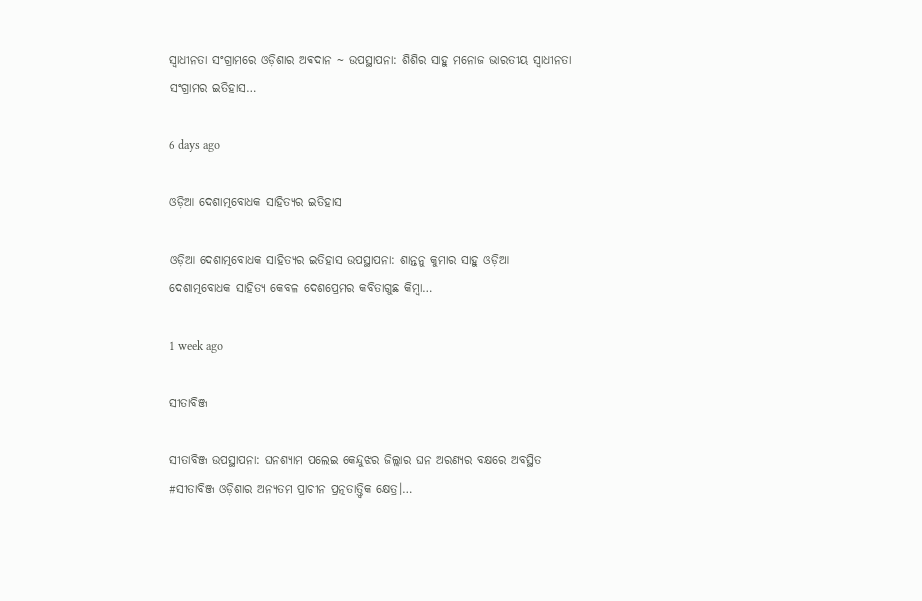ସ୍ୱାଧୀନତା ସଂଗ୍ରାମରେ ଓଡ଼ିଶାର ଅଵଦାନ ~ ଉପସ୍ଥାପନା: ଶିଶିର ସାହୁ ମନୋଜ ଭାରତୀୟ ସ୍ଵାଧୀନତା ସଂଗ୍ରାମର ଇତିହାସ…

6 days ago

ଓଡ଼ିଆ ଦେଶାତ୍ମବୋଧକ ସାହିତ୍ୟର ଇତିହାସ

ଓଡ଼ିଆ ଦେଶାତ୍ମବୋଧକ ସାହିତ୍ୟର ଇତିହାସ ଉପସ୍ଥାପନା: ଶାନ୍ତନୁ କୁମାର ସାହୁ ଓଡ଼ିଆ ଦେଶାତ୍ମବୋଧକ ସାହିତ୍ୟ କେବଳ ଦେଶପ୍ରେମର କବିତାଗୁଛ କିମ୍ବା…

1 week ago

ସୀତାବିଞ୍ଜ

ସୀତାବିଞ୍ଜ ଉପସ୍ଥାପନା: ଘନଶ୍ୟାମ ପଲେଇ କେନ୍ଦୁଝର ଜିଲ୍ଲାର ଘନ ଅରଣ୍ୟର ବକ୍ଷରେ ଅବସ୍ଥିତ #ସୀତାବିଞ୍ଜ ଓଡ଼ିଶାର ଅନ୍ୟତମ ପ୍ରାଚୀନ ପ୍ରତ୍ନତାତ୍ତ୍ୱିକ କ୍ଷେତ୍ର।…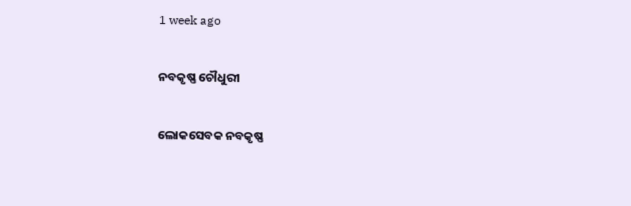1 week ago

ନବକୃଷ୍ଣ ଚୌଧୁରୀ

ଲୋକସେବକ ନବକୃଷ୍ଣ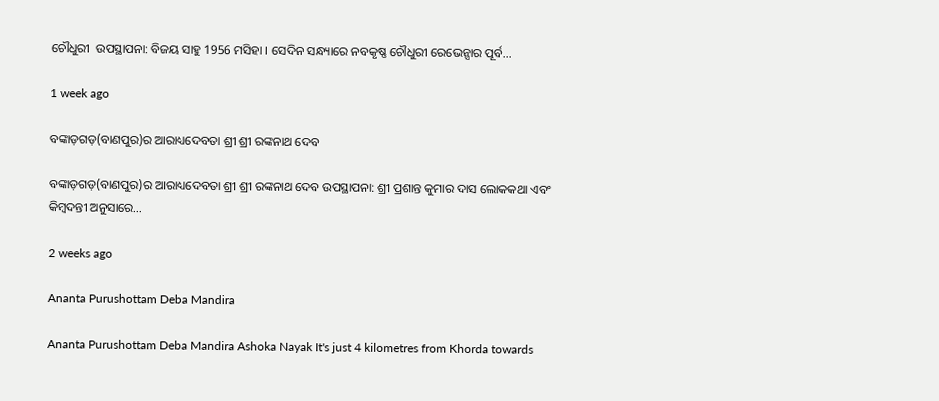ଚୌଧୁରୀ  ଉପସ୍ଥାପନା: ବିଜୟ ସାହୁ 1956 ମସିହା । ସେଦିନ ସନ୍ଧ୍ୟାରେ ନବକୃଷ୍ଣ ଚୌଧୁରୀ ରେଭେନ୍ସାର ପୂର୍ବ…

1 week ago

ବଙ୍କାଡ଼ଗଡ଼(ବାଣପୁର)ର ଆରାଧ୍ୟଦେବତା ଶ୍ରୀ ଶ୍ରୀ ରଙ୍କନାଥ ଦେବ

ବଙ୍କାଡ଼ଗଡ଼(ବାଣପୁର)ର ଆରାଧ୍ୟଦେବତା ଶ୍ରୀ ଶ୍ରୀ ରଙ୍କନାଥ ଦେବ ଉପସ୍ଥାପନା: ଶ୍ରୀ ପ୍ରଶାନ୍ତ କୁମାର ଦାସ ଲୋକକଥା ଏବଂ କିମ୍ବଦନ୍ତୀ ଅନୁସାରେ…

2 weeks ago

Ananta Purushottam Deba Mandira

Ananta Purushottam Deba Mandira Ashoka Nayak It's just 4 kilometres from Khorda towards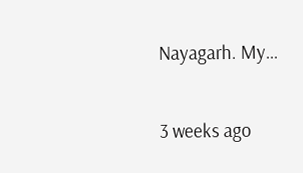Nayagarh. My…

3 weeks ago